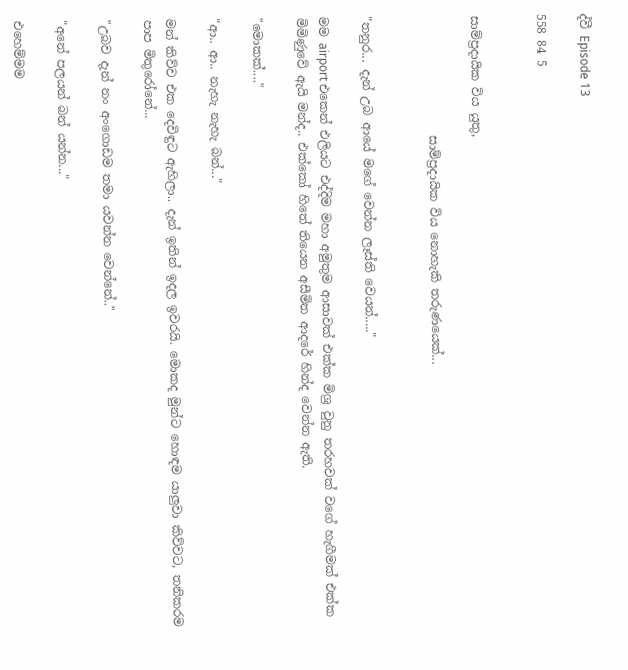ද්වී Episode 13

558 84 5


සාම්ප්‍රදායික විය යුතු,

                    සාම්ප්‍රදායික විය නොහැකි තරුණයෙක්...


"තනුර... දැන් උබ ආයේ මගේ වෙන්න ලෑස්ති වෙයන්....."

මම airport එකෙන් එලියට එද්දිම මහා අමුතුම ආසාවක් එක්ක මිශ්‍ර වුනු තරහවක් වගේ හැගීමක් එක්ක මිමිණුවේ ඇයි මන්ද.. එක්කෝ හිතේ තියෙන අසීමිත ආදරේ හින්ද වෙන්න ඇති.

"මොකක්...."

"ආ.. ආ.. නැහැ නැහැ බන්..."

මන් කිව්ව එක දෙවිඳුට ඇහිලා.. දැන් ඉතින් ඉදල ඉවරයි. මොකද මුන්ට හොඳම යාලුවා කිව්වට, තනිකරම පාප මිතුරෝනේ...

"උබව දැන් නං අංගොඩම තමා යවන්න වෙන්නේ.."

"අනේ පලයන් බන් යන්න..."

එහෙම්මම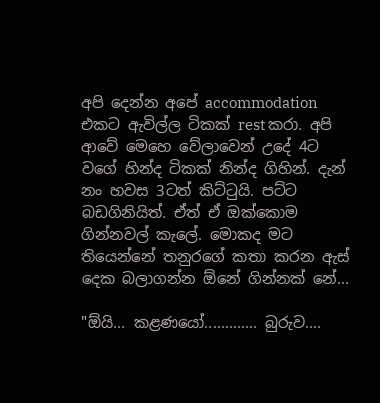අපි දෙන්න අපේ accommodation එකට ඇවිල්ල ටිකක් rest කරා. අපි ආවේ මෙහෙ වේලාවෙන් උදේ 4ට වගේ හින්ද ටිකක් නින්ද ගිහින්. දැන් නං හවස 3ටත් කිට්ටුයි. පට්ට බඩගිනියිත්. ඒත් ඒ ඔක්කොම ගින්නවල් කැලේ. මොකද මට තියෙන්නේ තනුරගේ කතා කරන ඇස් දෙක බලාගන්න ඕනේ ගින්නක් නේ...

"ඕයි... කළණයෝ............. බුරුව....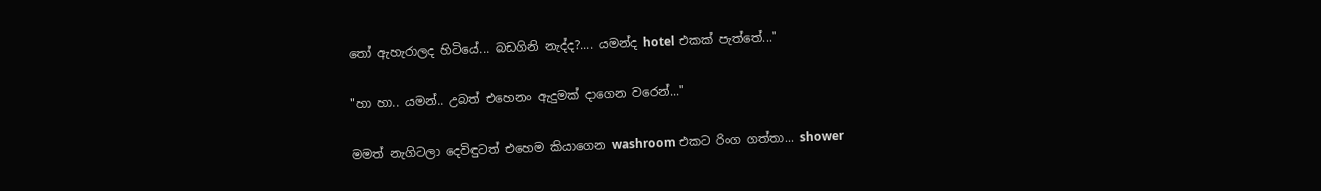තෝ ඇහැරාලද හිටියේ... බඩගිනි නැද්ද?.... යමන්ද hotel එකක් පැත්තේ..."

"හා හා.. යමන්.. උබත් එහෙනං ඇදුමක් දාගෙන වරෙන්..."

මමත් නැගිටලා දෙවිඳුටත් එහෙම කියාගෙන washroom එකට රිංග ගත්තා... shower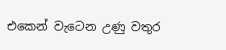එකෙන් වැටෙන උණු වතුර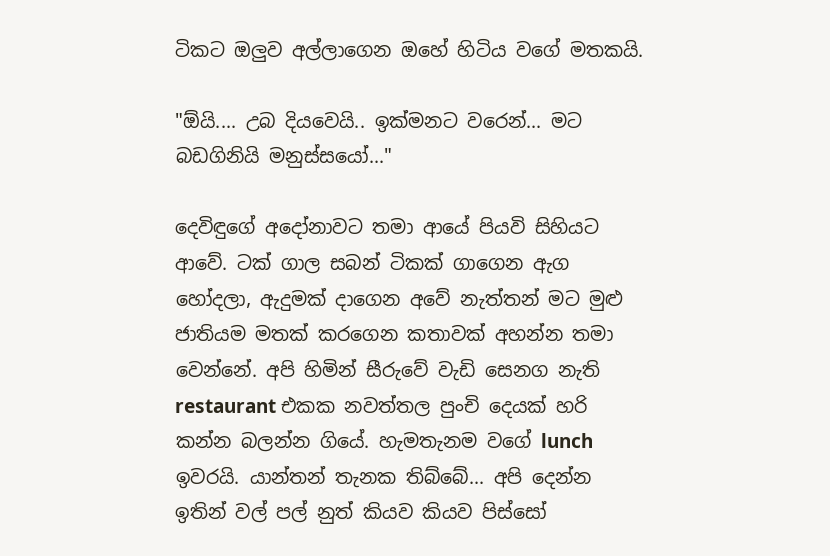ටිකට ඔලුව අල්ලාගෙන ඔහේ හිටිය වගේ මතකයි.

"ඕයි.... උබ දියවෙයි.. ඉක්මනට වරෙන්... මට බඩගිනියි මනුස්සයෝ..."

දෙවිඳුගේ අදෝනාවට තමා ආයේ පියවි සිහියට ආවේ. ටක් ගාල සබන් ටිකක් ගාගෙන ඇග හෝදලා, ඇදුමක් දාගෙන අවේ නැත්තන් මට මුළු ජාතියම මතක් කරගෙන කතාවක් අහන්න තමා වෙන්නේ. අපි හිමින් සීරුවේ වැඩි සෙනග නැති restaurant එකක නවත්තල පුංචි දෙයක් හරි කන්න බලන්න ගියේ. හැමතැනම වගේ lunch ඉවරයි. යාන්තන් තැනක තිබ්බේ... අපි දෙන්න ඉතින් වල් පල් නුත් කියව කියව පිස්සෝ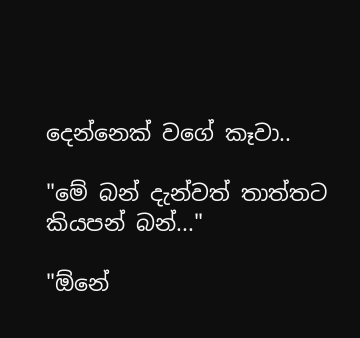දෙන්නෙක් වගේ කෑවා..

"මේ බන් දැන්වත් තාත්තට කියපන් බන්..."

"ඕනේ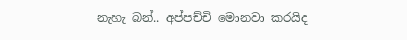නැහැ බන්.. අප්පච්චි මොනවා කරයිද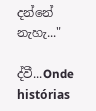දන්නේ නැහැ..."

ද්වී...Onde histórias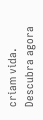criam vida. Descubra agora